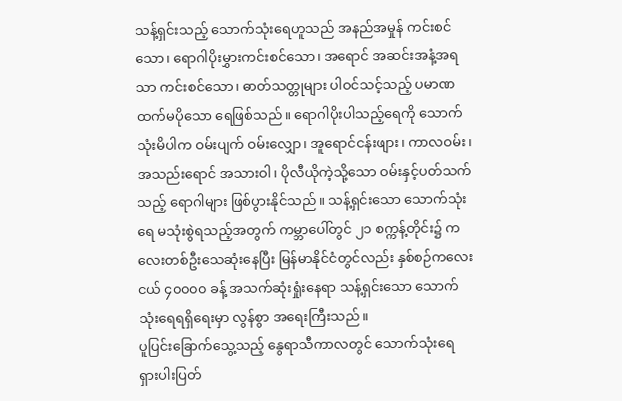သန့်ရှင်းသည့် သောက်သုံးရေဟူသည် အနည်အမှုန် ကင်းစင်သော၊ ရောဂါပိုးမွှားကင်းစင်သော၊ အရောင် အဆင်းအနံ့အရသာ ကင်းစင်သော၊ ဓာတ်သတ္တုများ ပါဝင်သင့်သည့် ပမာဏထက်မပိုသော ရေဖြစ်သည်။ ရောဂါပိုးပါသည့်ရေကို သောက်သုံးမိပါက ဝမ်းပျက် ဝမ်းလျှော၊ အူရောင်ငန်းဖျား၊ ကာလဝမ်း၊ အသည်းရောင် အသားဝါ၊ ပိုလီယိုကဲ့သို့သော ဝမ်းနှင့်ပတ်သက်သည့် ရောဂါများ ဖြစ်ပွားနိုင်သည်။ သန့်ရှင်းသော သောက်သုံး ရေ မသုံးစွဲရသည့်အတွက် ကမ္ဘာပေါ်တွင် ၂၁ စက္ကန့်တိုင်း၌ ကလေးတစ်ဦးသေဆုံးနေပြီး မြန်မာနိုင်ငံတွင်လည်း နှစ်စဉ်ကလေးငယ် ၄၀၀၀၀ ခန့် အသက်ဆုံးရှုံးနေရာ သန့်ရှင်းသော သောက်သုံးရေရရှိရေးမှာ လွန်စွာ အရေးကြီးသည်။
ပူပြင်းခြောက်သွေ့သည့် နွေရာသီကာလတွင် သောက်သုံးရေ ရှားပါးပြတ်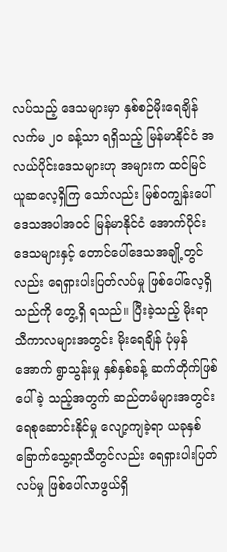လပ်သည့် ဒေသများမှာ နှစ်စဉ်မိုးရေချိန်လက်မ ၂၀ ခန့်သာ ရရှိသည့် မြန်မာနိုင်ငံ အလယ်ပိုင်းဒေသများဟု အများက ထင်မြင်ယူဆလေ့ရှိကြ သော်လည်း မြစ်ဝကျွန်းပေါ်ဒေသအပါအဝင် မြန်မာနိုင်ငံ အောက်ပိုင်းဒေသများနှင့် တောင်ပေါ်ဒေသအချို့တွင် လည်း ရေရှားပါးပြတ်လပ်မှု ဖြစ်ပေါ်လေ့ရှိသည်ကို တွေ့ရှိ ရသည်။ ပြီးခဲ့သည့် မိုးရာသီကာလများအတွင်း မိုးရေချိန် ပုံမှန်အောက် ရွာသွန်းမှု နှစ်နှစ်ခန့် ဆက်တိုက်ဖြစ်ပေါ်ခဲ့ သည့်အတွက် ဆည်တမံများအတွင်း ရေစုဆောင်းနိုင်မှု လျော့ကျခဲ့ရာ ယခုနှစ် ခြောက်သွေ့ရာသီတွင်လည်း ရေရှားပါးပြတ်လပ်မှု ဖြစ်ပေါ်လာဖွယ်ရှိ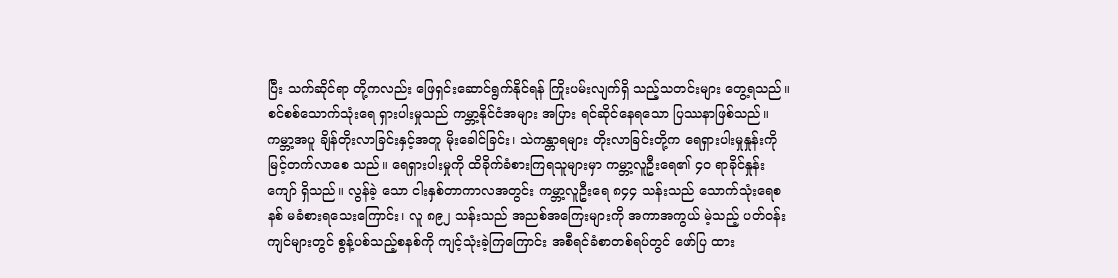ပြီး သက်ဆိုင်ရာ တို့ကလည်း ဖြေရှင်းဆောင်ရွက်နိုင်ရန် ကြိုးပမ်းလျက်ရှိ သည့်သတင်းများ တွေ့ရသည်။
စင်စစ်သောက်သုံးရေ ရှားပါးမှုသည် ကမ္ဘာ့နိုင်ငံအများ အပြား ရင်ဆိုင်နေရသော ပြဿနာဖြစ်သည်။ ကမ္ဘာ့အပူ ချိန်တိုးလာခြင်းနှင့်အတူ မိုးခေါင်ခြင်း၊ သဲကန္တာရများ တိုးလာခြင်းတို့က ရေရှားပါးမှုနှုန်းကို မြင့်တက်လာစေ သည်။ ရေရှားပါးမှုကို ထိခိုက်ခံစားကြရသူများမှာ ကမ္ဘာ့လူဦးရေ၏ ၄၀ ရာခိုင်နှုန်းကျော် ရှိသည်။ လွန်ခဲ့ သော ငါးနှစ်တာကာလအတွင်း ကမ္ဘာ့လူဦးရေ ၈၄၄ သန်းသည် သောက်သုံးရေစနစ် မခံစားရသေးကြောင်း၊ လူ ၈၉၂ သန်းသည် အညစ်အကြေးများကို အကာအကွယ် မဲ့သည့် ပတ်ဝန်းကျင်များတွင် စွန့်ပစ်သည့်စနစ်ကို ကျင့်သုံးခဲ့ကြကြောင်း အစီရင်ခံစာတစ်ရပ်တွင် ဖော်ပြ ထား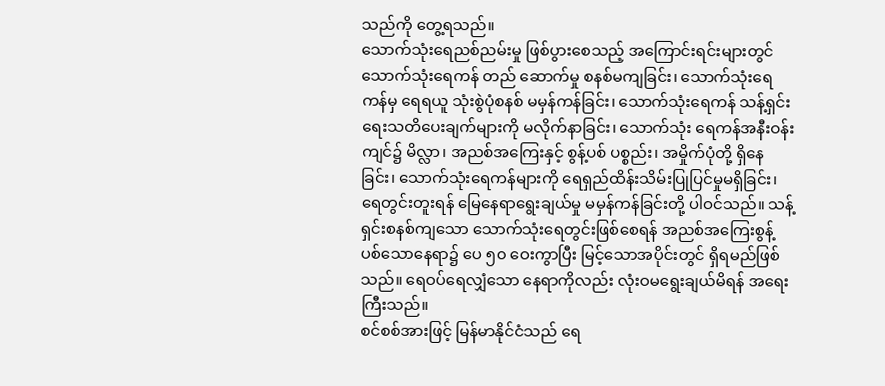သည်ကို တွေ့ရသည်။
သောက်သုံးရေညစ်ညမ်းမှု ဖြစ်ပွားစေသည့် အကြောင်းရင်းများတွင် သောက်သုံးရေကန် တည် ဆောက်မှု စနစ်မကျခြင်း၊ သောက်သုံးရေကန်မှ ရေရယူ သုံးစွဲပုံစနစ် မမှန်ကန်ခြင်း၊ သောက်သုံးရေကန် သန့်ရှင်း ရေးသတိပေးချက်များကို မလိုက်နာခြင်း၊ သောက်သုံး ရေကန်အနီးဝန်းကျင်၌ မိလ္လာ၊ အညစ်အကြေးနှင့် စွန့်ပစ် ပစ္စည်း၊ အမှိုက်ပုံတို့ ရှိနေခြင်း၊ သောက်သုံးရေကန်များကို ရေရှည်ထိန်းသိမ်းပြုပြင်မှုမရှိခြင်း၊ ရေတွင်းတူးရန် မြေနေရာရွေးချယ်မှု မမှန်ကန်ခြင်းတို့ ပါဝင်သည်။ သန့်ရှင်းစနစ်ကျသော သောက်သုံးရေတွင်းဖြစ်စေရန် အညစ်အကြေးစွန့်ပစ်သောနေရာ၌ ပေ ၅၀ ဝေးကွာပြီး မြင့်သောအပိုင်းတွင် ရှိရမည်ဖြစ်သည်။ ရေဝပ်ရေလျှံသော နေရာကိုလည်း လုံးဝမရွေးချယ်မိရန် အရေးကြီးသည်။
စင်စစ်အားဖြင့် မြန်မာနိုင်ငံသည် ရေ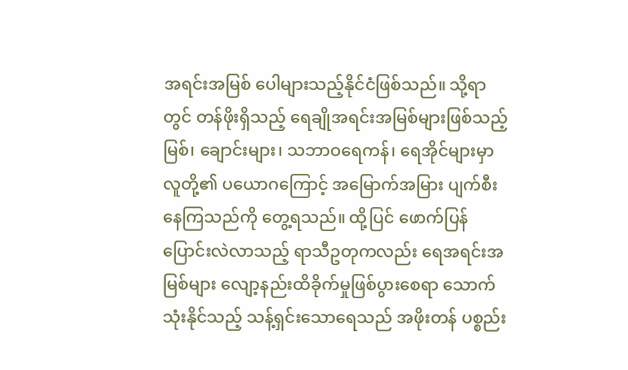အရင်းအမြစ် ပေါများသည့်နိုင်ငံဖြစ်သည်။ သို့ရာတွင် တန်ဖိုးရှိသည့် ရေချိုအရင်းအမြစ်များဖြစ်သည့် မြစ်၊ ချောင်းများ၊ သဘာဝရေကန်၊ ရေအိုင်များမှာ လူတို့၏ ပယောဂကြောင့် အမြောက်အမြား ပျက်စီးနေကြသည်ကို တွေ့ရသည်။ ထို့ပြင် ဖောက်ပြန်ပြောင်းလဲလာသည့် ရာသီဥတုကလည်း ရေအရင်းအမြစ်များ လျော့နည်းထိခိုက်မှုဖြစ်ပွားစေရာ သောက်သုံးနိုင်သည့် သန့်ရှင်းသောရေသည် အဖိုးတန် ပစ္စည်း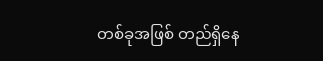တစ်ခုအဖြစ် တည်ရှိနေ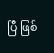ပြီ ဖြစ်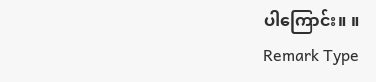ပါကြောင်း။ ။
Remark Type